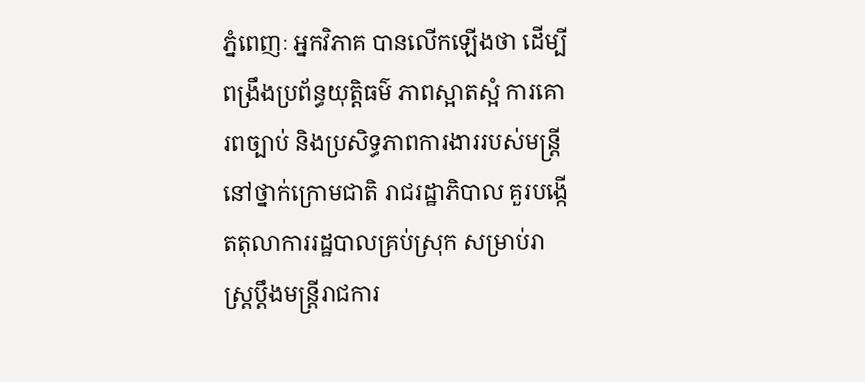ភ្នំពេញៈ អ្នកវិភាគ បានលើកឡើងថា ដើម្បីពង្រឹងប្រព័ន្ធយុត្តិធម៌ ភាពស្អាតស្អំ ការគោរពច្បាប់ និងប្រសិទ្ធភាពការងាររបស់មន្រ្តីនៅថ្នាក់ក្រោមជាតិ រាជរដ្ឋាភិបាល គួរបង្កើតតុលាការរដ្ឋបាលគ្រប់ស្រុក សម្រាប់រាស្រ្តប្ដឹងមន្រ្តីរាជការ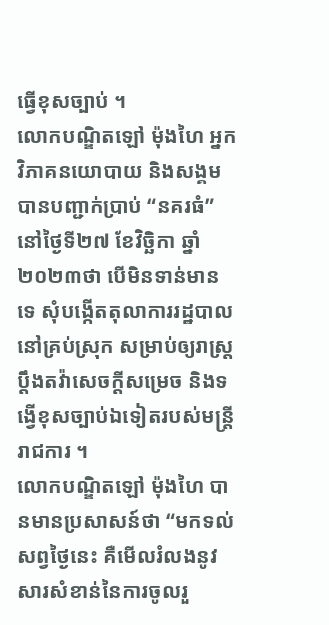ធ្វើខុសច្បាប់ ។
លោកបណ្ឌិតឡៅ ម៉ុងហៃ អ្នកវិភាគនយោបាយ និងសង្គម បានបញ្ជាក់ប្រាប់ “នគរធំ” នៅថ្ងៃទី២៧ ខែវិច្ឆិកា ឆ្នាំ២០២៣ថា បើមិនទាន់មានទេ សុំបង្កើតតុលាការរដ្ឋបាលនៅគ្រប់ស្រុក សម្រាប់ឲ្យរាស្ត្រប្តឹងតវ៉ាសេចក្តីសម្រេច និងទង្វើខុសច្បាប់ឯទៀតរបស់មន្ត្រីរាជការ ។
លោកបណ្ឌិតឡៅ ម៉ុងហៃ បានមានប្រសាសន៍ថា “មកទល់សព្វថ្ងៃនេះ គឺមើលរំលងនូវសារសំខាន់នៃការចូលរួ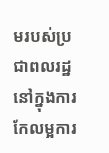មរបស់ប្រជាពលរដ្ឋនៅក្នុងការកែលម្អការ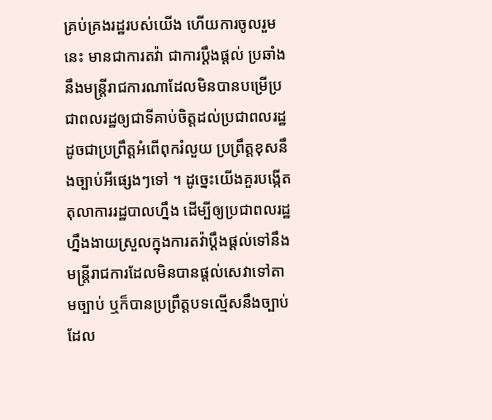គ្រប់គ្រងរដ្ឋរបស់យើង ហើយការចូលរួមនេះ មានជាការតវ៉ា ជាការប្ដឹងផ្ដល់ ប្រឆាំងនឹងមន្រ្តីរាជការណាដែលមិនបានបម្រើប្រជាពលរដ្ឋឲ្យជាទីគាប់ចិត្តដល់ប្រជាពលរដ្ឋ ដូចជាប្រព្រឹត្តអំពើពុករំលួយ ប្រព្រឹត្តខុសនឹងច្បាប់អីផ្សេងៗទៅ ។ ដូច្នេះយើងគួរបង្កើតតុលាការរដ្ឋបាលហ្នឹង ដើម្បីឲ្យប្រជាពលរដ្ឋហ្នឹងងាយស្រួលក្នុងការតវ៉ាប្ដឹងផ្ដល់ទៅនឹងមន្រ្តីរាជការដែលមិនបានផ្ដល់សេវាទៅតាមច្បាប់ ឬក៏បានប្រព្រឹត្តបទល្មើសនឹងច្បាប់ ដែល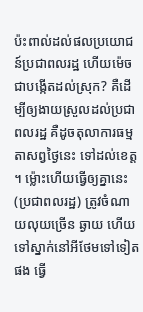ប៉ះពាល់ដល់ផលប្រយោជន៍ប្រជាពលរដ្ឋ ហើយម៉េចជាបង្កើតដល់ស្រុក? គឺដើម្បីឲ្យងាយស្រួលដល់ប្រជាពលរដ្ឋ គឺដូចតុលាការធម្មតាសព្វថ្ងៃនេះ ទៅដល់ខេត្ត ។ ម៉្លោះហើយធ្វើឲ្យគ្នានេះ (ប្រជាពលរដ្ឋ) ត្រូវចំណាយលុយច្រើន ឆ្ងាយ ហើយទៅស្នាក់នៅអីថែមទៅទៀតផង ធ្វើ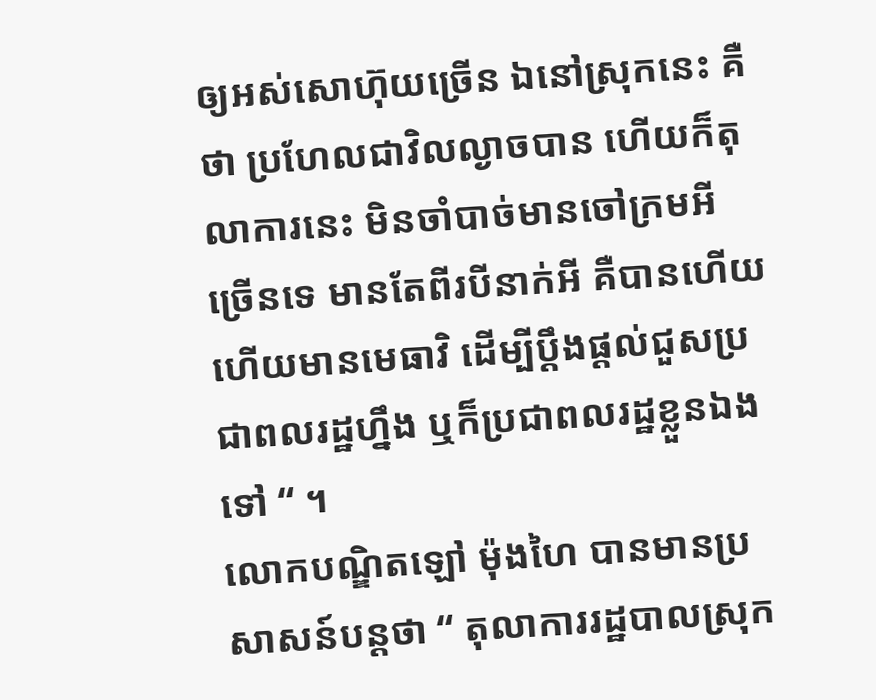ឲ្យអស់សោហ៊ុយច្រើន ឯនៅស្រុកនេះ គឺថា ប្រហែលជាវិលល្ងាចបាន ហើយក៏តុលាការនេះ មិនចាំបាច់មានចៅក្រមអីច្រើនទេ មានតែពីរបីនាក់អី គឺបានហើយ ហើយមានមេធាវិ ដើម្បីប្ដឹងផ្ដល់ជួសប្រជាពលរដ្ឋហ្នឹង ឬក៏ប្រជាពលរដ្ឋខ្លួនឯងទៅ “ ។
លោកបណ្ឌិតឡៅ ម៉ុងហៃ បានមានប្រសាសន៍បន្តថា “ តុលាការរដ្ឋបាលស្រុក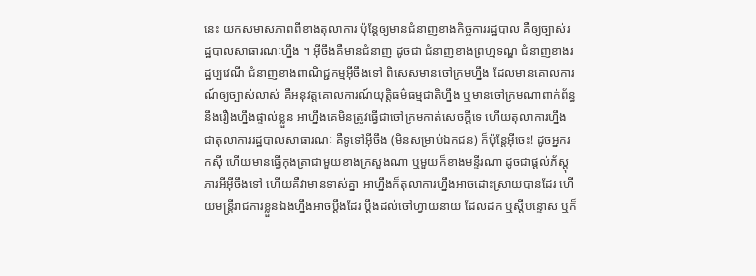នេះ យកសមាសភាពពីខាងតុលាការ ប៉ុន្តែឲ្យមានជំនាញខាងកិច្ចការរដ្ឋបាល គឺឲ្យច្បាស់រដ្ឋបាលសាធារណៈហ្នឹង ។ អ៊ីចឹងគឺមានជំនាញ ដូចជា ជំនាញខាងព្រហ្មទណ្ឌ ជំនាញខាងរដ្ឋប្បវេណី ជំនាញខាងពាណិជ្ជកម្មអ៊ីចឹងទៅ ពិសេសមានចៅក្រមហ្នឹង ដែលមានគោលការណ៍ឲ្យច្បាស់លាស់ គឺអនុវត្តគោលការណ៍យុត្តិធម៌ធម្មជាតិហ្នឹង ឬមានចៅក្រមណាពាក់ព័ន្ធនឹងរឿងហ្នឹងផ្ទាល់ខ្លួន អាហ្នឹងគេមិនត្រូវធ្វើជាចៅក្រមកាត់សេចក្ដីទេ ហើយតុលាការហ្នឹង ជាតុលាការរដ្ឋបាលសាធារណៈ គឺទូទៅអ៊ីចឹង (មិនសម្រាប់ឯកជន) ក៏ប៉ុន្តែអ៊ីចេះ! ដូចអ្នករកស៊ី ហើយមានធ្វើកុងត្រាជាមួយខាងក្រសួងណា ឬមួយក៏ខាងមន្ទីរណា ដូចជាផ្ដល់ភ័ស្តុភារអីអ៊ីចឹងទៅ ហើយគឺវាមានទាស់គ្នា អាហ្នឹងក៏តុលាការហ្នឹងអាចដោះស្រាយបានដែរ ហើយមន្រ្តីរាជការខ្លួនឯងហ្នឹងអាចប្ដឹងដែរ ប្ដឹងដល់ចៅហ្វាយនាយ ដែលដក ឬស្ដីបន្ទោស ឬក៏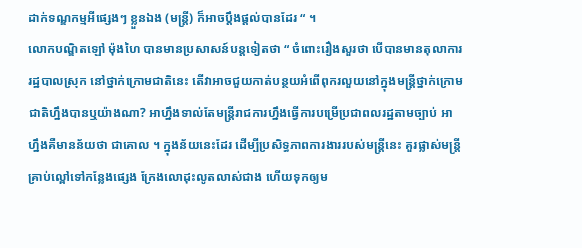ដាក់ទណ្ឌកម្មអីផ្សេងៗ ខ្លួនឯង (មន្រ្តី) ក៏អាចប្ដឹងផ្ដល់បានដែរ “ ។
លោកបណ្ឌិតឡៅ ម៉ុងហៃ បានមានប្រសាសន៍បន្តទៀតថា “ ចំពោះរឿងសួរថា បើបានមានតុលាការរដ្ឋបាលស្រុក នៅថ្នាក់ក្រោមជាតិនេះ តើវាអាចជួយកាត់បន្ថយអំពើពុករលួយនៅក្នុងមន្រ្តីថ្នាក់ក្រោមជាតិហ្នឹងបានឬយ៉ាងណា? អាហ្នឹងទាល់តែមន្រ្តីរាជការហ្នឹងធ្វើការបម្រើប្រជាពលរដ្ឋតាមច្បាប់ អាហ្នឹងគឺមានន័យថា ជាគោល ។ ក្នុងន័យនេះដែរ ដើម្បីប្រសិទ្ធភាពការងាររបស់មន្រ្តីនេះ គួរផ្លាស់មន្ត្រីគ្រាប់ល្ពៅទៅកន្លែងផ្សេង ក្រែងលោដុះលូតលាស់ជាង ហើយទុកឲ្យម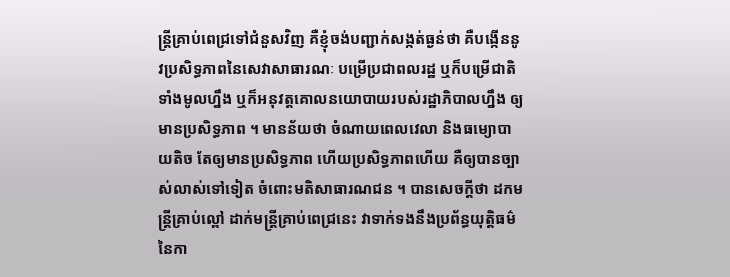ន្ត្រីគ្រាប់ពេជ្រទៅជំនួសវិញ គឺខ្ញុំចង់បញ្ជាក់សង្កត់ធ្ងន់ថា គឺបង្កើននូវប្រសិទ្ធភាពនៃសេវាសាធារណៈ បម្រើប្រជាពលរដ្ឋ ឬក៏បម្រើជាតិទាំងមូលហ្នឹង ឬក៏អនុវត្តគោលនយោបាយរបស់រដ្ឋាភិបាលហ្នឹង ឲ្យមានប្រសិទ្ធភាព ។ មានន័យថា ចំណាយពេលវេលា និងធម្យោបាយតិច តែឲ្យមានប្រសិទ្ធភាព ហើយប្រសិទ្ធភាពហើយ គឺឲ្យបានច្បាស់លាស់ទៅទៀត ចំពោះមតិសាធារណជន ។ បានសេចក្ដីថា ដកមន្រ្តីគ្រាប់ល្ពៅ ដាក់មន្រ្តីគ្រាប់ពេជ្រនេះ វាទាក់ទងនឹងប្រព័ន្ធយុត្តិធម៌នៃកា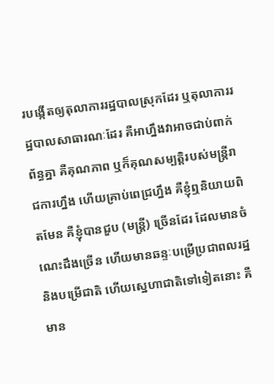របង្កើតឲ្យតុលាការរដ្ឋបាលស្រុកដែរ ឬតុលាការរដ្ឋបាលសាធារណៈដែរ គឺអាហ្នឹងវាអាចជាប់ពាក់ព័ន្ធគ្នា គឺគុណភាព ឬក៏គុណសម្បត្តិរបស់មន្រ្តីរាជការហ្នឹង ហើយគ្រាប់ពេជ្រហ្នឹង គឺខ្ញុំឮនិយាយពិតមែន គឺខ្ញុំបានជួប (មន្រ្តី) ច្រើនដែរ ដែលមានចំណេះដឹងច្រើន ហើយមានឆន្ទៈបម្រើប្រជាពលរដ្ឋ និងបម្រើជាតិ ហើយស្នេហាជាតិទៅទៀតនោះ គឺមាន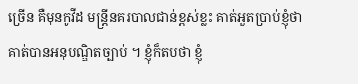ច្រើន គឺមុនកូវីដ មន្រ្តីនគរបាលជាន់ខ្ពស់ខ្លះ គាត់អួតប្រាប់ខ្ញុំថា គាត់បានអនុបណ្ឌិតច្បាប់ ។ ខ្ញុំក៏តបថា ខ្ញុំ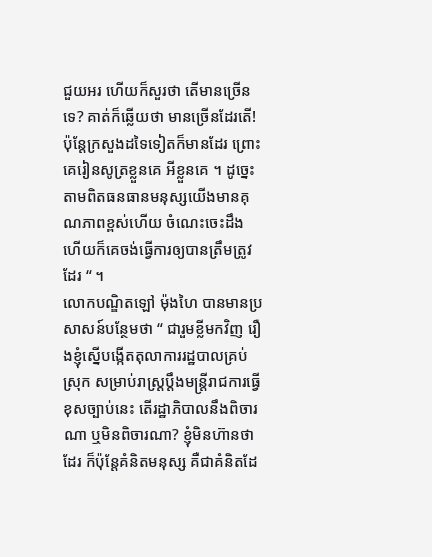ជួយអរ ហើយក៏សួរថា តើមានច្រើនទេ? គាត់ក៏ឆ្លើយថា មានច្រើនដែរតើ! ប៉ុន្តែក្រសួងដទៃទៀតក៏មានដែរ ព្រោះគេរៀនសូត្រខ្លួនគេ អីខ្លួនគេ ។ ដូច្នេះតាមពិតធនធានមនុស្សយើងមានគុណភាពខ្ពស់ហើយ ចំណេះចេះដឹង ហើយក៏គេចង់ធ្វើការឲ្យបានត្រឹមត្រូវដែរ “ ។
លោកបណ្ឌិតឡៅ ម៉ុងហៃ បានមានប្រសាសន៍បន្ថែមថា “ ជារួមខ្លីមកវិញ រឿងខ្ញុំស្នើបង្កើតតុលាការរដ្ឋបាលគ្រប់ស្រុក សម្រាប់រាស្ត្រប្តឹងមន្ត្រីរាជការធ្វើខុសច្បាប់នេះ តើរដ្ឋាភិបាលនឹងពិចារណា ឬមិនពិចារណា? ខ្ញុំមិនហ៊ានថាដែរ ក៏ប៉ុន្តែគំនិតមនុស្ស គឺជាគំនិតដែ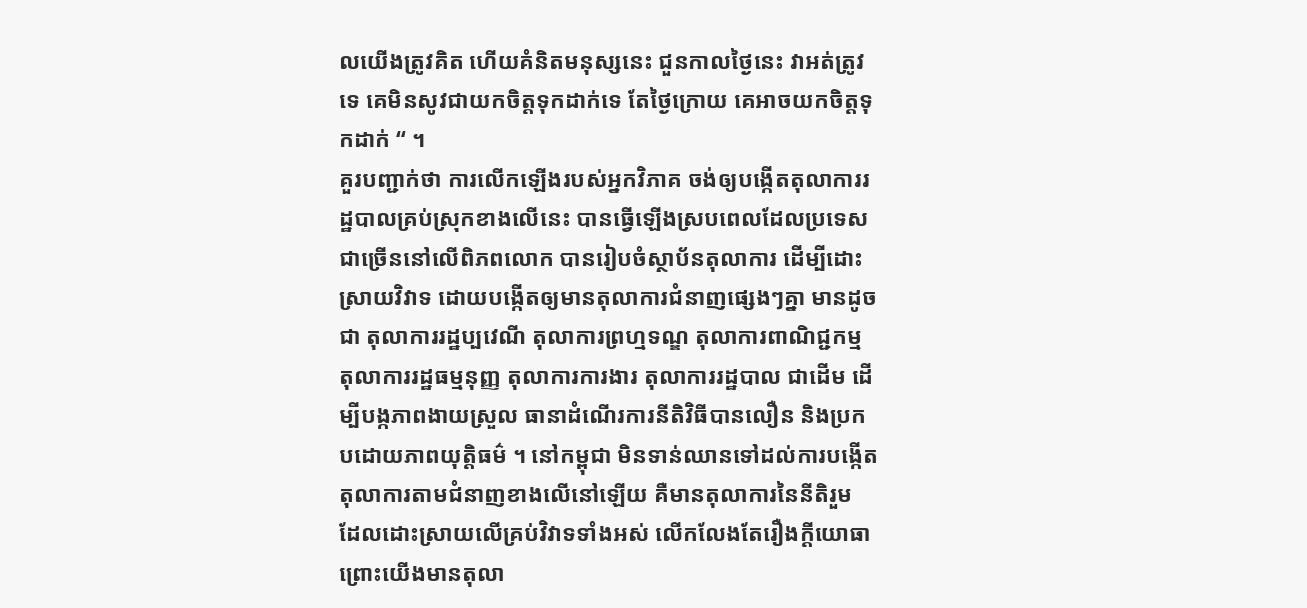លយើងត្រូវគិត ហើយគំនិតមនុស្សនេះ ជួនកាលថ្ងៃនេះ វាអត់ត្រូវទេ គេមិនសូវជាយកចិត្តទុកដាក់ទេ តែថ្ងៃក្រោយ គេអាចយកចិត្តទុកដាក់ “ ។
គួរបញ្ជាក់ថា ការលើកឡើងរបស់អ្នកវិភាគ ចង់ឲ្យបង្កើតតុលាការរដ្ឋបាលគ្រប់ស្រុកខាងលើនេះ បានធ្វើឡើងស្របពេលដែលប្រទេសជាច្រើននៅលើពិភពលោក បានរៀបចំស្ថាប័នតុលាការ ដើម្បីដោះស្រាយវិវាទ ដោយបង្កើតឲ្យមានតុលាការជំនាញផ្សេងៗគ្នា មានដូចជា តុលាការរដ្ឋប្បវេណី តុលាការព្រហ្មទណ្ឌ តុលាការពាណិជ្ជកម្ម តុលាការរដ្ឋធម្មនុញ្ញ តុលាការការងារ តុលាការរដ្ឋបាល ជាដើម ដើម្បីបង្កភាពងាយស្រួល ធានាដំណើរការនីតិវិធីបានលឿន និងប្រកបដោយភាពយុត្តិធម៌ ។ នៅកម្ពុជា មិនទាន់ឈានទៅដល់ការបង្កើតតុលាការតាមជំនាញខាងលើនៅឡើយ គឺមានតុលាការនៃនីតិរួម ដែលដោះស្រាយលើគ្រប់វិវាទទាំងអស់ លើកលែងតែរឿងក្ដីយោធា ព្រោះយើងមានតុលា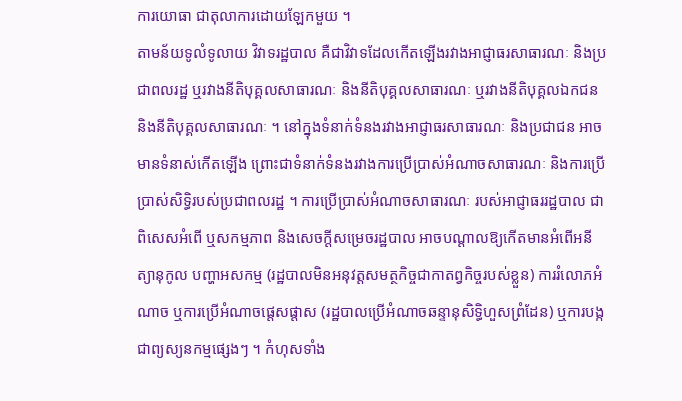ការយោធា ជាតុលាការដោយឡែកមួយ ។
តាមន័យទូលំទូលាយ វិវាទរដ្ឋបាល គឺជាវិវាទដែលកើតឡើងរវាងអាជ្ញាធរសាធារណៈ និងប្រជាពលរដ្ឋ ឬរវាងនីតិបុគ្គលសាធារណៈ និងនីតិបុគ្គលសាធារណៈ ឬរវាងនីតិបុគ្គលឯកជន និងនីតិបុគ្គលសាធារណៈ ។ នៅក្នុងទំនាក់ទំនងរវាងអាជ្ញាធរសាធារណៈ និងប្រជាជន អាចមានទំនាស់កើតឡើង ព្រោះជាទំនាក់ទំនងរវាងការប្រើប្រាស់អំណាចសាធារណៈ និងការប្រើប្រាស់សិទ្ធិរបស់ប្រជាពលរដ្ឋ ។ ការប្រើប្រាស់អំណាចសាធារណៈ របស់អាជ្ញាធររដ្ឋបាល ជាពិសេសអំពើ ឬសកម្មភាព និងសេចក្ដីសម្រេចរដ្ឋបាល អាចបណ្ដាលឱ្យកើតមានអំពើអនីត្យានុកូល បញ្ហាអសកម្ម (រដ្ឋបាលមិនអនុវត្តសមត្ថកិច្ចជាកាតព្វកិច្ចរបស់ខ្លួន) ការរំលោភអំណាច ឬការប្រើអំណាចផ្ដេសផ្ដាស (រដ្ឋបាលប្រើអំណាចឆន្ទានុសិទ្ធិហួសព្រំដែន) ឬការបង្កជាព្យស្យនកម្មផ្សេងៗ ។ កំហុសទាំង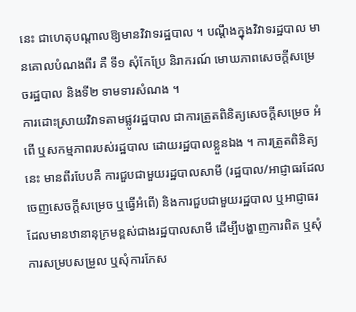នេះ ជាហេតុបណ្ដាលឱ្យមានវិវាទរដ្ឋបាល ។ បណ្ដឹងក្នុងវិវាទរដ្ឋបាល មានគោលបំណងពីរ គឺ ទី១ សុំកែប្រែ និរាករណ៍ មោឃភាពសេចក្ដីសម្រេចរដ្ឋបាល និងទី២ ទាមទារសំណង ។
ការដោះស្រាយវិវាទតាមផ្លូវរដ្ឋបាល ជាការត្រួតពិនិត្យសេចក្ដីសម្រេច អំពើ ឬសកម្មភាពរបស់រដ្ឋបាល ដោយរដ្ឋបាលខ្លួនឯង ។ ការត្រួតពិនិត្យនេះ មានពីរបែបគឺ ការជួបជាមួយរដ្ឋបាលសាមី (រដ្ឋបាល/អាជ្ញាធរដែលចេញសេចក្ដីសម្រេច ឬធ្វើអំពើ) និងការជួបជាមួយរដ្ឋបាល ឬអាជ្ញាធរដែលមានឋានានុក្រមខ្ពស់ជាងរដ្ឋបាលសាមី ដើម្បីបង្ហាញការពិត ឬសុំការសម្របសម្រួល ឬសុំការកែស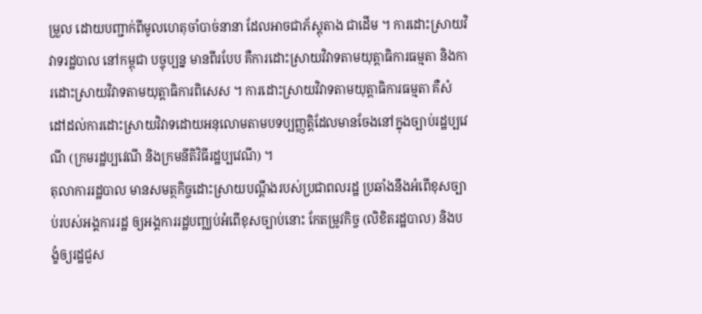ម្រួល ដោយបញ្ជាក់ពីមូលហេតុចាំបាច់នានា ដែលអាចជាភ័ស្ដុតាង ជាដើម ។ ការដោះស្រាយវិវាទរដ្ឋបាល នៅកម្ពុជា បច្ចុប្បន្ន មានពីរបែប គឺការដោះស្រាយវិវាទតាមយុត្តាធិការធម្មតា និងការដោះស្រាយវិវាទតាមយុត្តាធិការពិសេស ។ ការដោះស្រាយវិវាទតាមយុត្តាធិការធម្មតា គឺសំដៅដល់ការដោះស្រាយវិវាទដោយអនុលោមតាមបទប្បញ្ញត្តិដែលមានចែងនៅក្នុងច្បាប់រដ្ឋប្បវេណី (ក្រមរដ្ឋប្បវេណី និងក្រមនីតិវិធីរដ្ឋប្បវេណី) ។
តុលាការរដ្ឋបាល មានសមត្ថកិច្ចដោះស្រាយបណ្ដឹងរបស់ប្រជាពលរដ្ឋ ប្រឆាំងនឹងអំពើខុសច្បាប់របស់អង្គការរដ្ឋ ឲ្យអង្គការរដ្ឋបញ្ឈប់អំពើខុសច្បាប់នោះ កែតម្រូវកិច្ច (លិខិតរដ្ឋបាល) និងបង្ខំឲ្យរដ្ឋជួស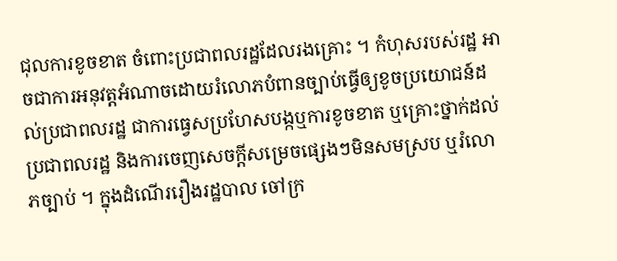ជុលការខូចខាត ចំពោះប្រជាពលរដ្ឋដែលរងគ្រោះ ។ កំហុសរបស់រដ្ឋ អាចជាការអនុវត្តអំណាចដោយរំលោភបំពានច្បាប់ធ្វើឲ្យខូចប្រយោជន៍ដល់ប្រជាពលរដ្ឋ ជាការធ្វេសប្រហែសបង្កឬការខូចខាត ឬគ្រោះថ្នាក់ដល់ប្រជាពលរដ្ឋ និងការចេញសេចក្ដីសម្រេចផ្សេងៗមិនសមស្រប ឬរំលោភច្បាប់ ។ ក្នុងដំណើររឿងរដ្ឋបាល ចៅក្រ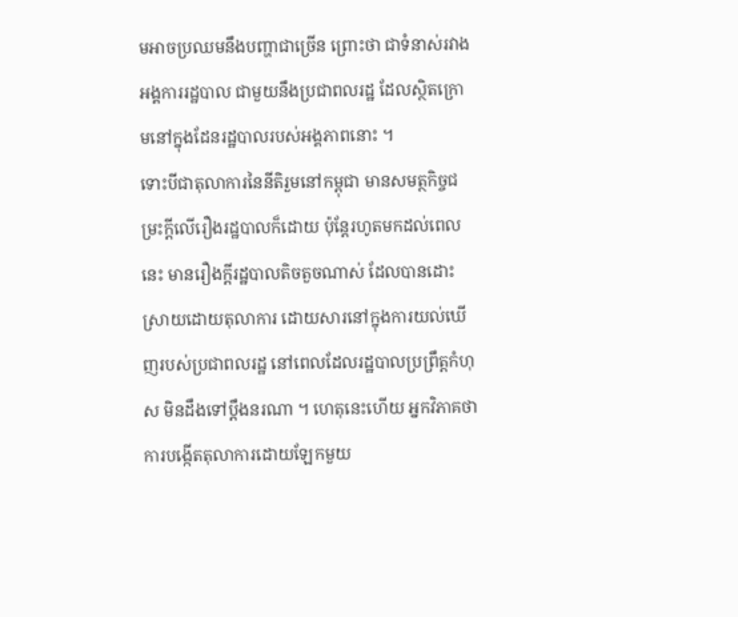មអាចប្រឈមនឹងបញ្ហាជាច្រើន ព្រោះថា ជាទំនាស់រវាងអង្គការរដ្ឋបាល ជាមួយនឹងប្រជាពលរដ្ឋ ដែលស្ថិតក្រោមនៅក្នុងដែនរដ្ឋបាលរបស់អង្គភាពនោះ ។
ទោះបីជាតុលាការនៃនីតិរួមនៅកម្ពុជា មានសមត្ថកិច្ចជម្រះក្ដីលើរឿងរដ្ឋបាលក៏ដោយ ប៉ុន្តែរហូតមកដល់ពេលនេះ មានរឿងក្ដីរដ្ឋបាលតិចតួចណាស់ ដែលបានដោះស្រាយដោយតុលាការ ដោយសារនៅក្នុងការយល់ឃើញរបស់ប្រជាពលរដ្ឋ នៅពេលដែលរដ្ឋបាលប្រព្រឹត្តកំហុស មិនដឹងទៅប្ដឹងនរណា ។ ហេតុនេះហើយ អ្នកវិភាគថា ការបង្កើតតុលាការដោយឡែកមួយ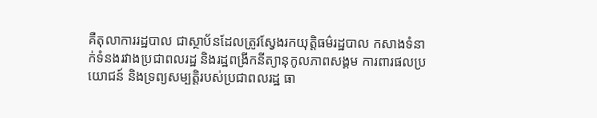គឺតុលាការរដ្ឋបាល ជាស្ថាប័នដែលត្រូវស្វែងរកយុត្តិធម៌រដ្ឋបាល កសាងទំនាក់ទំនងរវាងប្រជាពលរដ្ឋ និងរដ្ឋពង្រីកនីត្យានុកូលភាពសង្គម ការពារផលប្រយោជន៍ និងទ្រព្យសម្បត្តិរបស់ប្រជាពលរដ្ឋ ធា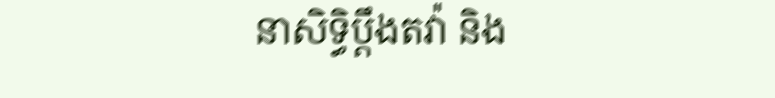នាសិទ្ធិប្ដឹងតវ៉ា និង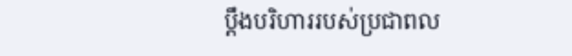ប្ដឹងបរិហាររបស់ប្រជាពល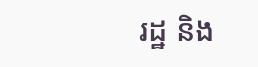រដ្ឋ និង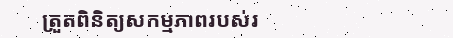ត្រួតពិនិត្យសកម្មភាពរបស់រ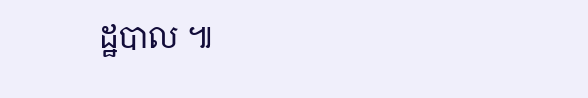ដ្ឋបាល ៕